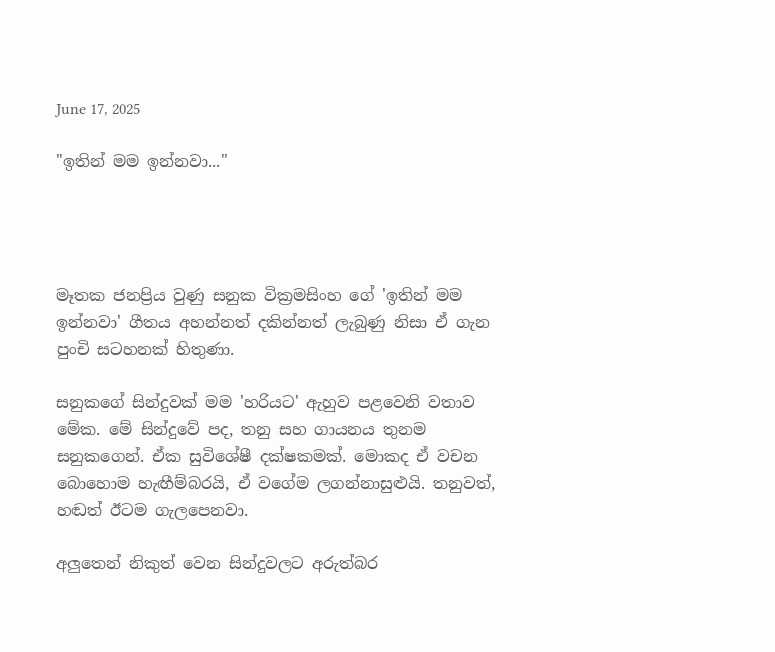June 17, 2025

"ඉතින් මම ඉන්නවා..."




මෑතක ජනප්‍රිය වුණු සනුක වික්‍රමසිංහ ගේ 'ඉතින් මම ඉන්නවා' ගීතය අහන්නත් දකින්නත් ලැබුණු නිසා ඒ ගැන පුංචි සටහනක් හිතුණා.

සනුකගේ සින්දුවක් මම 'හරියට' ඇහුව පළවෙනි වතාව මේක. මේ සින්දුවේ පද, තනු සහ ගායනය තුනම සනුකගෙන්. ඒක සුවිශේෂී දක්ෂකමක්. මොකද ඒ වචන බොහොම හැඟීම්බරයි, ඒ වගේම ලගන්නාසුළුයි. තනුවත්, හඬත් ඊටම ගැලපෙනවා.

අලුතෙන් නිකුත් වෙන සින්දුවලට අරුත්බර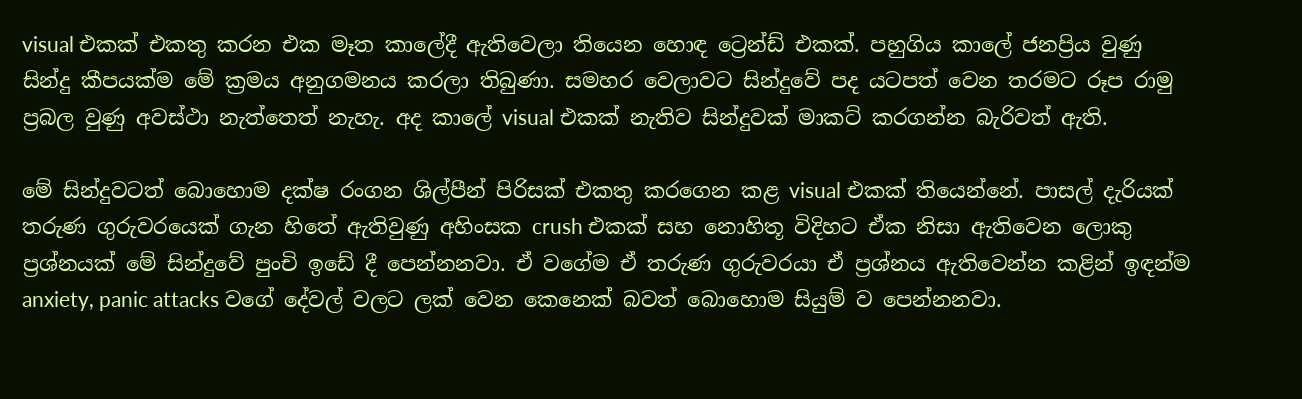visual එකක් එකතු කරන එක මෑත කාලේදී ඇතිවෙලා තියෙන හොඳ ට්‍රෙන්ඩ් එකක්. පහුගිය කාලේ ජනප්‍රිය වුණු සින්දු කීපයක්ම මේ ක්‍රමය අනුගමනය කරලා තිබුණා. සමහර වෙලාවට සින්දුවේ පද යටපත් වෙන තරමට රූප රාමු ප්‍රබල වුණු අවස්ථා නැත්තෙත් නැහැ. අද කාලේ visual එකක් නැතිව සින්දුවක් මාකට් කරගන්න බැරිවත් ඇති.

මේ සින්දුවටත් බොහොම දක්ෂ රංගන ශිල්පීන් පිරිසක් එකතු කරගෙන කළ visual එකක් තියෙන්නේ. පාසල් දැරියක් තරුණ ගුරුවරයෙක් ගැන හිතේ ඇතිවුණු අහිංසක crush එකක් සහ නොහිතූ විදිහට ඒක නිසා ඇතිවෙන ලොකු ප්‍රශ්නයක් මේ සින්දුවේ පුංචි ඉඩේ දී පෙන්නනවා. ඒ වගේම ඒ තරුණ ගුරුවරයා ඒ ප්‍රශ්නය ඇතිවෙන්න කළින් ඉඳන්ම anxiety, panic attacks වගේ දේවල් වලට ලක් වෙන කෙනෙක් බවත් බොහොම සියුම් ව පෙන්නනවා.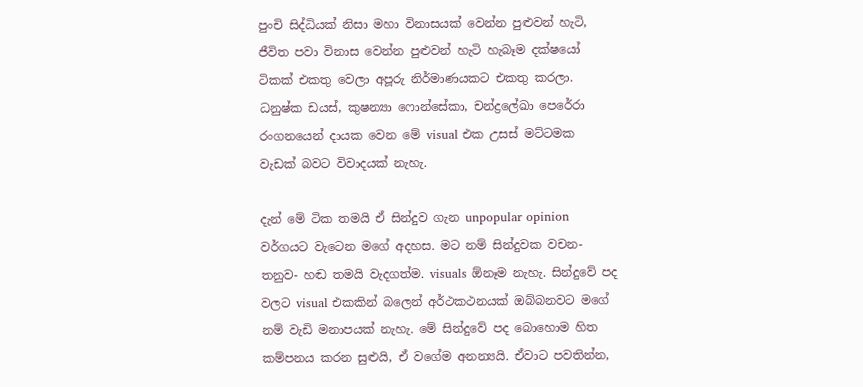පුංචි සිද්ධියක් නිසා මහා විනාසයක් වෙන්න පුළුවන් හැටි, ජීවිත පවා විනාස වෙන්න පුළුවන් හැටි හැබෑම දක්ෂයෝ ටිකක් එකතු වෙලා අපූරු නිර්මාණයකට එකතු කරලා. ධනුෂ්ක ඩයස්, කුෂන්‍යා ෆොන්සේකා, චන්ද්‍රලේඛා පෙරේරා රංගනයෙන් දායක වෙන මේ visual එක උසස් මට්ටමක වැඩක් බවට විවාදයක් නැහැ.

දැන් මේ ටික තමයි ඒ සින්දුව ගැන unpopular opinion වර්ගයට වැටෙන මගේ අදහස. මට නම් සින්දුවක වචන- තනුව- හඬ තමයි වැදගත්ම. visuals ඕනෑම නැහැ. සින්දුවේ පද වලට visual එකකින් බලෙන් අර්ථකථනයක් ඔබ්බනවට මගේ නම් වැඩි මනාපයක් නැහැ. මේ සින්දුවේ පද බොහොම හිත කම්පනය කරන සුළුයි, ඒ වගේම අනන්‍යයි. ඒවාට පවතින්න,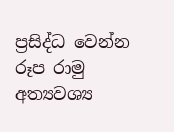ප්‍රසිද්ධ වෙන්න රූප රාමු අත්‍යවශ්‍ය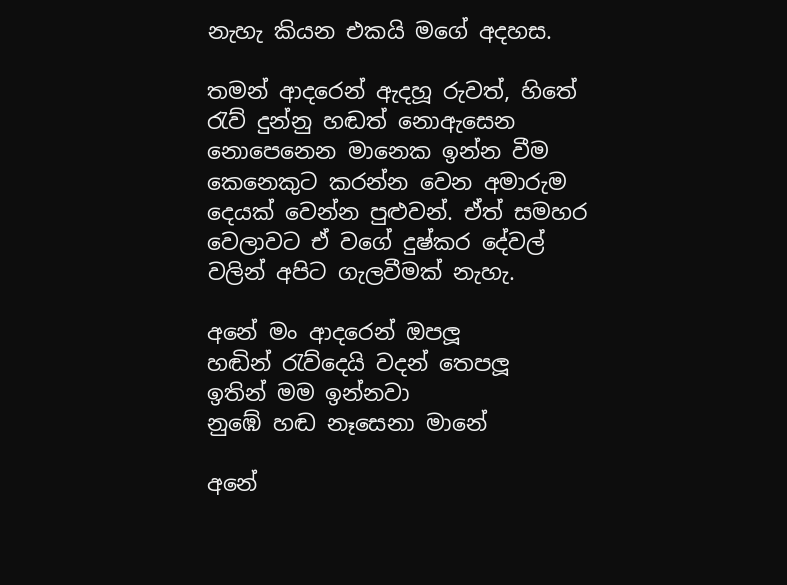නැහැ කියන එකයි මගේ අදහස.

තමන් ආදරෙන් ඇදහූ රුවත්, හිතේ රැව් දුන්නු හඬත් නොඇසෙන නොපෙනෙන මානෙක ඉන්න වීම කෙනෙකුට කරන්න වෙන අමාරුම දෙයක් වෙන්න පුළුවන්. ඒත් සමහර වෙලාවට ඒ වගේ දුෂ්කර දේවල් වලින් අපිට ගැලවීමක් නැහැ.

අනේ මං ආදරෙන් ඔපලූ
හඬින් රැව්දෙයි වදන් තෙපලූ
ඉතින් මම ඉන්නවා
නුඹේ හඬ නෑසෙනා මානේ

අනේ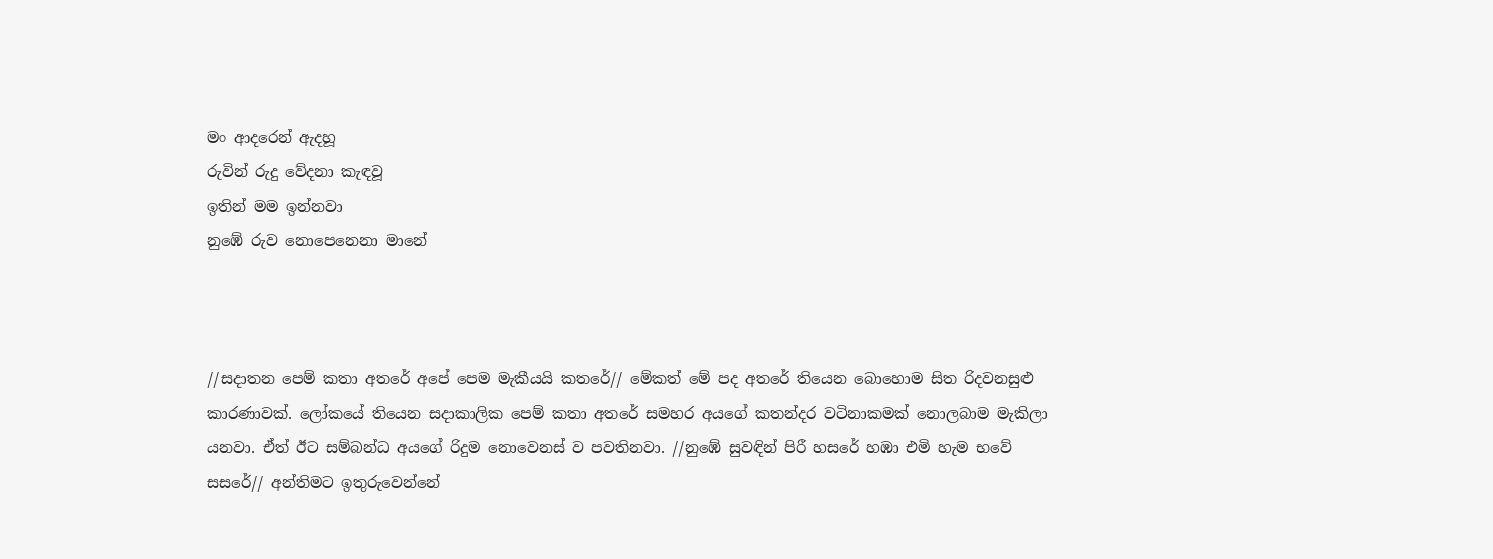මං ආදරෙන් ඇදහූ
රුවින් රුදු වේදනා කැඳවූ
ඉතින් මම ඉන්නවා
නුඹේ රුව නොපෙනෙනා මානේ



//සදාතන පෙම් කතා අතරේ අපේ පෙම මැකීයයි කතරේ// මේකත් මේ පද අතරේ තියෙන බොහොම සිත රිදවනසුළු කාරණාවක්. ලෝකයේ තියෙන සදාකාලික පෙම් කතා අතරේ සමහර අයගේ කතන්දර වටිනාකමක් නොලබාම මැකිලා යනවා. ඒත් ඊට සම්බන්ධ අයගේ රිදුම නොවෙනස් ව පවතිනවා. //නුඹේ සුවඳින් පිරී හසරේ හඹා එමි හැම භවේ සසරේ// අන්තිමට ඉතුරුවෙන්නේ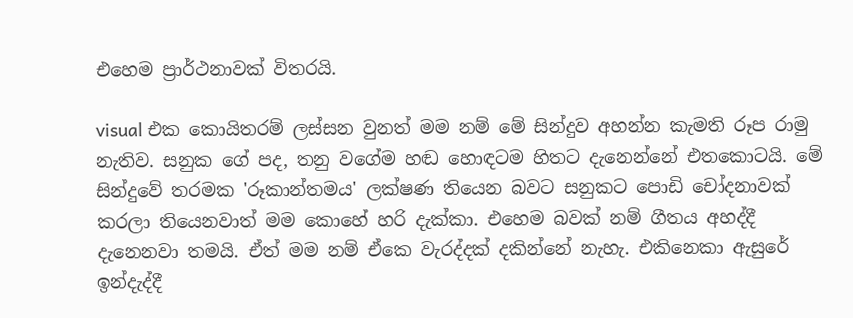එහෙම ප්‍රාර්ථනාවක් විතරයි.

visual එක කොයිතරම් ලස්සන වුනත් මම නම් මේ සින්දුව අහන්න කැමති රූප රාමු නැතිව. සනුක ගේ පද, තනු වගේම හඬ හොඳටම හිතට දැනෙන්නේ එතකොටයි. මේ සින්දුවේ තරමක 'රූකාන්තමය' ලක්ෂණ තියෙන බවට සනුකට පොඩි චෝදනාවක් කරලා තියෙනවාත් මම කොහේ හරි දැක්කා. එහෙම බවක් නම් ගීතය අහද්දී දැනෙනවා තමයි. ඒත් මම නම් ඒකෙ වැරද්දක් දකින්නේ නැහැ. එකිනෙකා ඇසුරේ ඉන්දැද්දී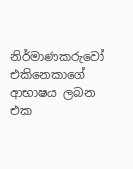නිර්මාණකරුවෝ එකිනෙකාගේ ආභාෂය ලබන එක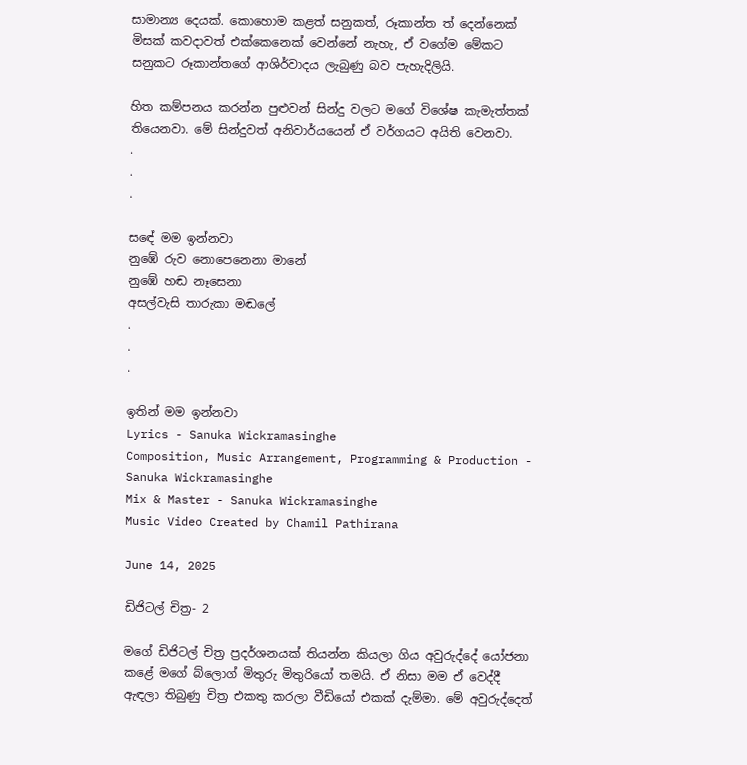සාමාන්‍ය දෙයක්. කොහොම කළත් සනුකත්, රූකාන්ත ත් දෙන්නෙක් මිසක් කවදාවත් එක්කෙනෙක් වෙන්නේ නැහැ, ඒ වගේම මේකට සනුකට රූකාන්තගේ ආශිර්වාදය ලැබුණු බව පැහැදිලියි.

හිත කම්පනය කරන්න පුළුවන් සින්දු වලට මගේ විශේෂ කැමැත්තක් තියෙනවා. මේ සින්දුවත් අනිවාර්යයෙන් ඒ වර්ගයට අයිති වෙනවා.
.
.
.

සඳේ මම ඉන්නවා
නුඹේ රුව නොපෙනෙනා මානේ
නුඹේ හඬ නෑසෙනා
අසල්වැසි තාරුකා මඬලේ
.
.
.

ඉතින් මම ඉන්නවා
Lyrics - Sanuka Wickramasinghe
Composition, Music Arrangement, Programming & Production - Sanuka Wickramasinghe
Mix & Master - Sanuka Wickramasinghe
Music Video Created by Chamil Pathirana

June 14, 2025

ඩිජිටල් චිත්‍ර- 2

මගේ ඩිජිටල් චිත්‍ර ප්‍රදර්ශනයක් තියන්න කියලා ගිය අවුරුද්දේ යෝජනා කළේ මගේ බ්ලොග් මිතුරු මිතුරියෝ තමයි. ඒ නිසා මම ඒ වෙද්දී ඇඳලා තිබුණු චිත්‍ර එකතු කරලා වීඩියෝ එකක් දැම්මා. මේ අවුරුද්දෙත්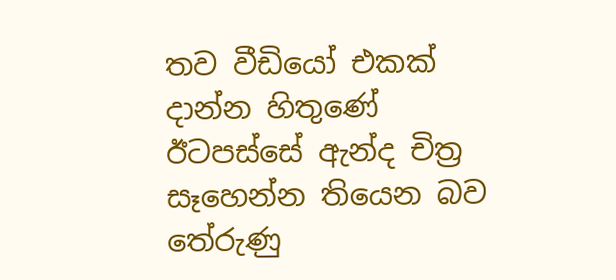තව වීඩියෝ එකක් දාන්න හිතුණේ ඊටපස්සේ ඇන්ද චිත්‍ර සෑහෙන්න තියෙන බව තේරුණු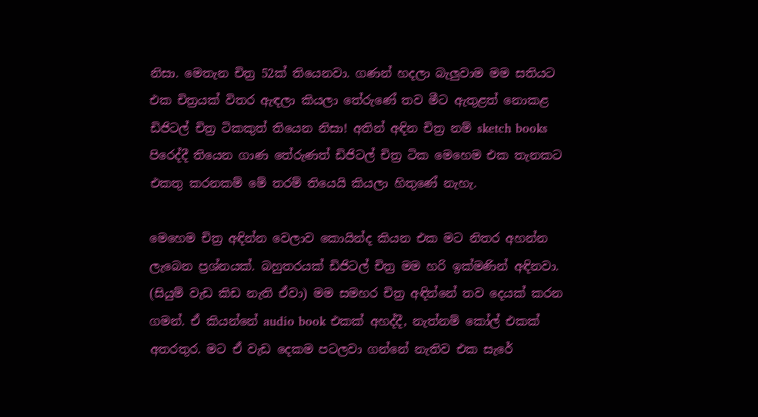නිසා. මෙතැන චිත්‍ර 52ක් තියෙනවා. ගණන් හදලා බැලුවාම මම සතියට එක චිත්‍රයක් විතර ඇඳලා කියලා තේරුණේ තව මීට ඇතුළත් නොකළ ඩිජිටල් චිත්‍ර ටිකකුත් තියෙන නිසා! අතින් අඳින චිත්‍ර නම් sketch books පිරෙද්දී තියෙන ගාණ තේරුණත් ඩිජිටල් චිත්‍ර ටික මෙහෙම එක තැනකට එකතු කරනකම් මේ තරම් තියෙයි කියලා හිතුණේ නැහැ.

මෙහෙම චිත්‍ර අඳින්න වෙලාව කොයින්ද කියන එක මට නිතර අහන්න ලැබෙන ප්‍රශ්නයක්. බහුතරයක් ඩිජිටල් චිත්‍ර මම හරි ඉක්මණින් අඳිනවා. (සියුම් වැඩ කිඩ නැති ඒවා) මම සමහර චිත්‍ර අඳින්නේ තව දෙයක් කරන ගමන්. ඒ කියන්නේ audio book එකක් අහද්දී, නැත්නම් කෝල් එකක් අතරතුර. මට ඒ වැඩ දෙකම පටලවා ගන්නේ නැතිව එක සැරේ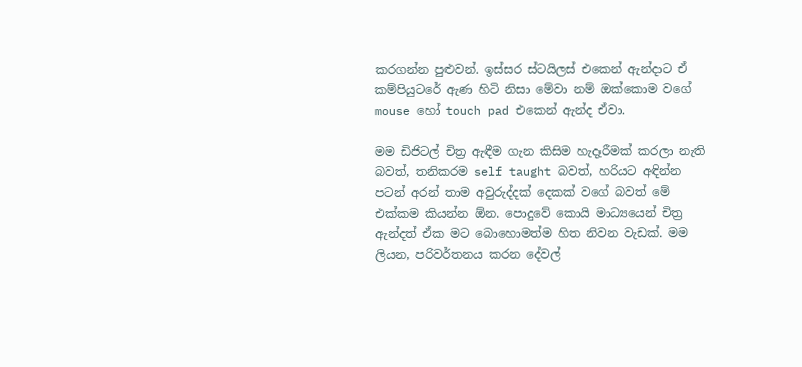කරගන්න පුළුවන්. ඉස්සර ස්ටයිලස් එකෙන් ඇන්දාට ඒ කම්පියුටරේ ඇණ හිටි නිසා මේවා නම් ඔක්කොම වගේ mouse හෝ touch pad එකෙන් ඇන්ද ඒවා.

මම ඩිජිටල් චිත්‍ර ඇඳීම ගැන කිසිම හැදෑරීමක් කරලා නැති බවත්, තනිකරම self taught බවත්, හරියට අඳින්න පටන් අරන් තාම අවුරුද්දක් දෙකක් වගේ බවත් මේ එක්කම කියන්න ඕන. පොදුවේ කොයි මාධ්‍යයෙන් චිත්‍ර ඇන්දත් ඒක මට බොහොමත්ම හිත නිවන වැඩක්. මම ලියන, පරිවර්තනය කරන දේවල්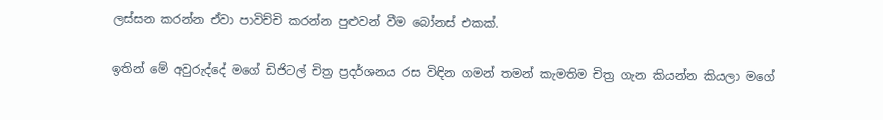ලස්සන කරන්න ඒවා පාවිච්චි කරන්න පුළුවන් වීම බෝනස් එකක්.

ඉතින් මේ අවුරුද්දේ මගේ ඩිජිටල් චිත්‍ර ප්‍රදර්ශනය රස විඳින ගමන් තමන් කැමතිම චිත්‍ර ගැන කියන්න කියලා මගේ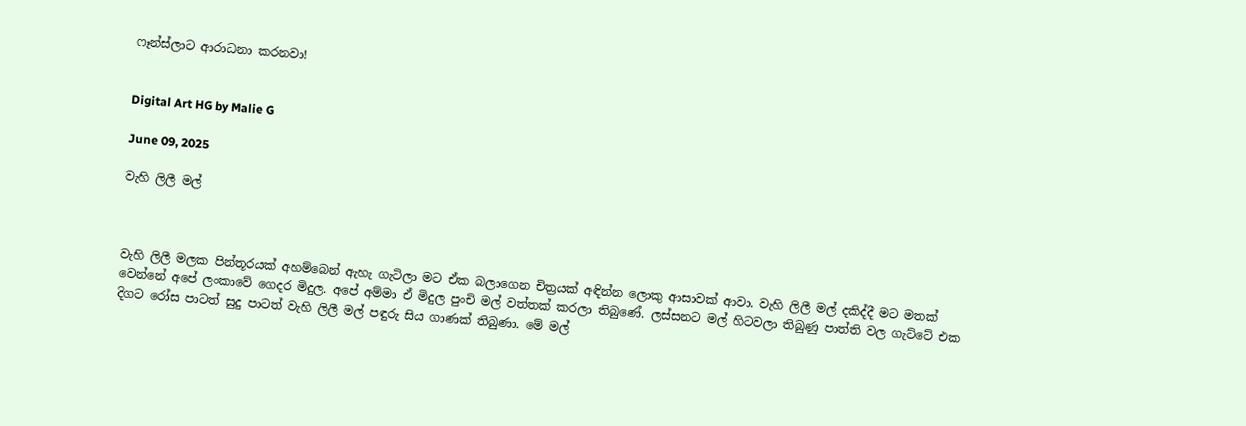ෆෑන්ස්ලාට ආරාධනා කරනවා!


Digital Art HG by Malie G

June 09, 2025

වැහි ලිලී මල්



වැහි ලිලී මලක පින්තූරයක් අහම්බෙන් ඇහැ ගැටිලා මට ඒක බලාගෙන චිත්‍රයක් අඳින්න ලොකු ආසාවක් ආවා. වැහි ලිලී මල් දකිද්දී මට මතක් වෙන්නේ අපේ ලංකාවේ ගෙදර මිදුල. අපේ අම්මා ඒ මිදුල පුංචි මල් වත්තක් කරලා තිබුණේ. ලස්සනට මල් හිටවලා තිබුණු පාත්ති වල ගැට්ටේ එක දිගට රෝස පාටත් සුදු පාටත් වැහි ලිලී මල් පඳුරු සිය ගාණක් තිබුණා. මේ මල්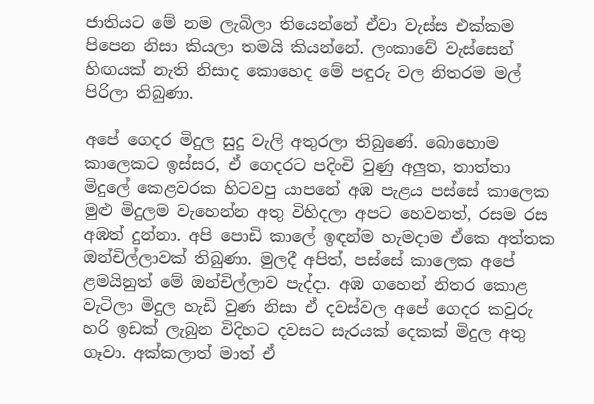ජාතියට මේ නම ලැබිලා තියෙන්නේ ඒවා වැස්ස එක්කම පිපෙන නිසා කියලා තමයි කියන්නේ. ලංකාවේ වැස්සෙන් හිඟයක් නැති නිසාද කොහෙද මේ පඳුරු වල නිතරම මල් පිරිලා තිබුණා.

අපේ ගෙදර මිදුල සුදු වැලි අතුරලා තිබුණේ. බොහොම කාලෙකට ඉස්සර, ඒ ගෙදරට පදිංචි වුණු අලුත, තාත්තා මිදුලේ කෙළවරක හිටවපු යාපනේ අඹ පැළය පස්සේ කාලෙක මුළු මිදුලම වැහෙන්න අතු විහිදලා අපට හෙවනත්, රසම රස අඹත් දුන්නා. අපි පොඩි කාලේ ඉඳන්ම හැමදාම ඒකෙ අත්තක ඔන්චිල්ලාවක් තිබුණා. මුලදී අපිත්, පස්සේ කාලෙක අපේ ළමයිනුත් මේ ඔන්චිල්ලාව පැද්දා. අඹ ගහෙන් නිතර කොළ වැටිලා මිදුල හැඩි වුණ නිසා ඒ දවස්වල අපේ ගෙදර කවුරු හරි ඉඩක් ලැබුන විදිහට දවසට සැරයක් දෙකක් මිදුල අතු ගෑවා. අක්කලාත් මාත් ඒ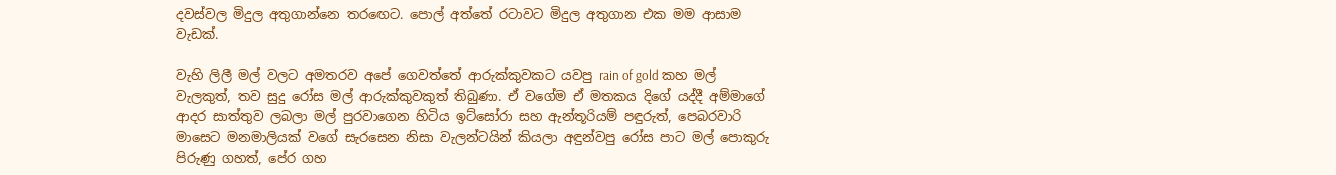දවස්වල මිදුල අතුගාන්නෙ තරඟෙට. පොල් අත්තේ රටාවට මිදුල අතුගාන එක මම ආසාම වැඩක්.

වැහි ලිලී මල් වලට අමතරව අපේ ගෙවත්තේ ආරුක්කුවකට යවපු rain of gold කහ මල් වැලකුත්, තව සුදු රෝස මල් ආරුක්කුවකුත් තිබුණා. ඒ වගේම ඒ මතකය දිගේ යද්දී අම්මාගේ ආදර සාත්තුව ලබලා මල් පුරවාගෙන හිටිය ඉට්සෝරා සහ ඇන්තූරියම් පඳුරුත්, පෙබරවාරි මාසෙට මනමාලියක් වගේ සැරසෙන නිසා වැලන්ටයින් කියලා අඳුන්වපු රෝස පාට මල් පොකුරු පිරුණු ගහත්, පේර ගහ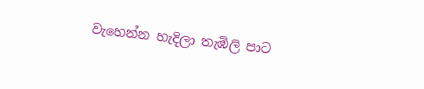වැහෙන්න හැදිලා තැඹිලි පාට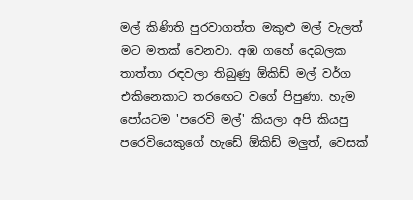මල් කිණිති පුරවාගත්ත මකුළු මල් වැලත් මට මතක් වෙනවා. අඹ ගහේ දෙබලක තාත්තා රඳවලා තිබුණු ඕකිඩ් මල් වර්ග එකිනෙකාට තරඟෙට වගේ පිපුණා. හැම පෝයටම 'පරෙවි මල්' කියලා අපි කියපු පරෙවියෙකුගේ හැඩේ ඕකිඩ් මලුත්, වෙසක්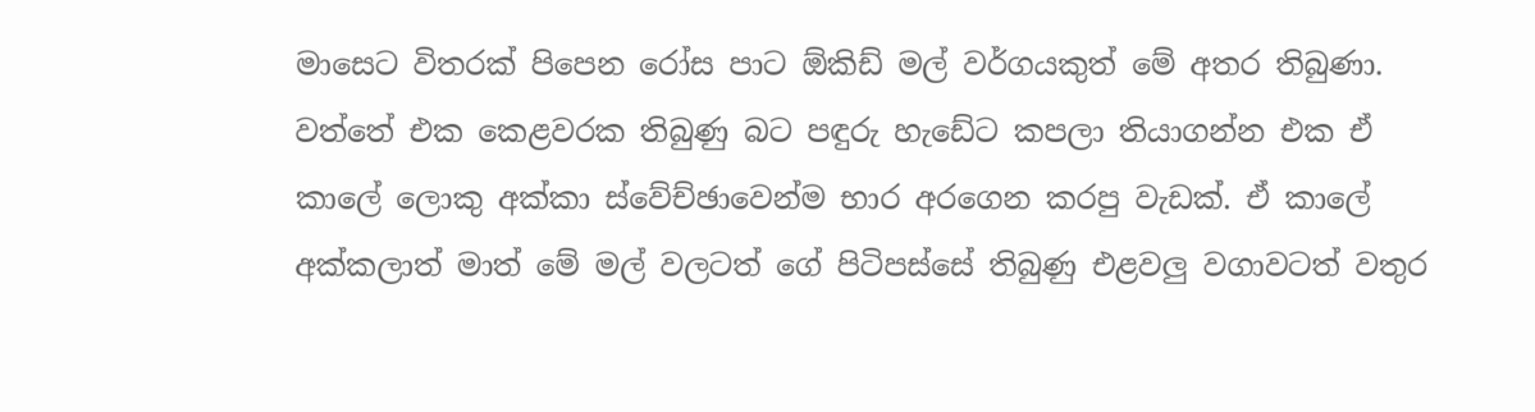මාසෙට විතරක් පිපෙන රෝස පාට ඕකිඩ් මල් වර්ගයකුත් මේ අතර තිබුණා. වත්තේ එක කෙළවරක තිබුණු බට පඳුරු හැඩේට කපලා තියාගන්න එක ඒ කාලේ ලොකු අක්කා ස්වේච්ඡාවෙන්ම භාර අරගෙන කරපු වැඩක්. ඒ කාලේ අක්කලාත් මාත් මේ මල් වලටත් ගේ පිටිපස්සේ තිබුණු එළවලු වගාවටත් වතුර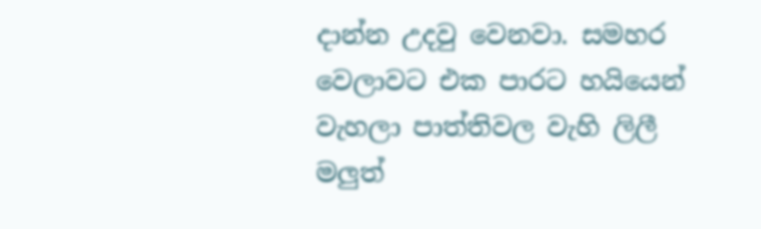දාන්න උදවු වෙනවා. සමහර වෙලාවට එක පාරට හයියෙන් වැහලා පාත්තිවල වැහි ලිලී මලුත්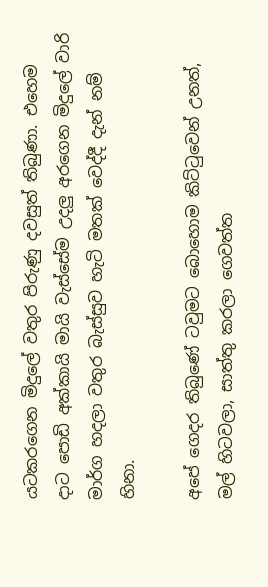යටකරගෙන මිදුලේ වතුර පිරුණු දවසුත් තිබුණා. එහෙම දාට පොඩි අක්කායි මායි වැස්සේම උදලු අරගෙන මිදුලේ වාරි මාර්ග හදලා වතුර බැස්සුව හැටි මතක් වෙද්දී දැන් නම් හිනා.

අපේ ගෙදර තිබුණේ ටවුමට බොහොම කිට්ටුවෙන් උනත්, මල් හිටවලා, සාත්තු කරලා ගෙවත්ත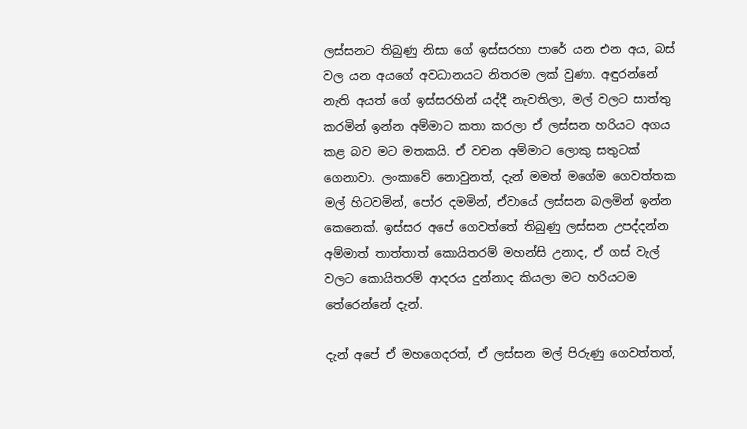ලස්සනට තිබුණු නිසා ගේ ඉස්සරහා පාරේ යන එන අය, බස් වල යන අයගේ අවධානයට නිතරම ලක් වුණා. අඳුරන්නේ නැති අයත් ගේ ඉස්සරහින් යද්දී නැවතිලා, මල් වලට සාත්තු කරමින් ඉන්න අම්මාට කතා කරලා ඒ ලස්සන හරියට අගය කළ බව මට මතකයි. ඒ වචන අම්මාට ලොකු සතුටක් ගෙනාවා. ලංකාවේ නොවුනත්, දැන් මමත් මගේම ගෙවත්තක මල් හිටවමින්, පෝර දමමින්, ඒවායේ ලස්සන බලමින් ඉන්න කෙනෙක්. ඉස්සර අපේ ගෙවත්තේ තිබුණු ලස්සන උපද්දන්න අම්මාත් තාත්තාත් කොයිතරම් මහන්සි උනාද, ඒ ගස් වැල් වලට කොයිතරම් ආදරය දුන්නාද කියලා මට හරියටම තේරෙන්නේ දැන්.

දැන් අපේ ඒ මහගෙදරත්, ඒ ලස්සන මල් පිරුණු ගෙවත්තත්,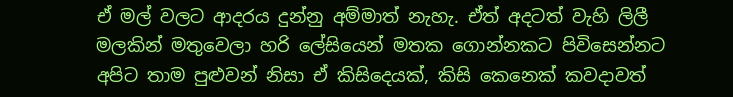ඒ මල් වලට ආදරය දුන්නු අම්මාත් නැහැ. ඒත් අදටත් වැහි ලිලී මලකින් මතුවෙලා හරි ලේසියෙන් මතක ගොන්නකට පිවිසෙන්නට අපිට තාම පුළුවන් නිසා ඒ කිසිදෙයක්, කිසි කෙනෙක් කවදාවත්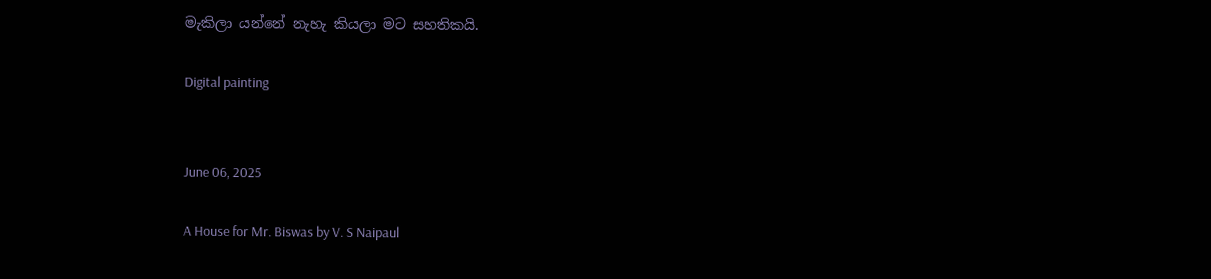මැකිලා යන්නේ නැහැ කියලා මට සහතිකයි.

Digital painting


June 06, 2025

A House for Mr. Biswas by V. S Naipaul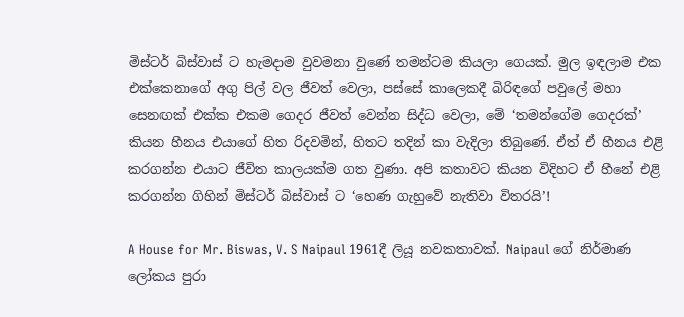මිස්ටර් බිස්වාස් ට හැමදාම වුවමනා වුණේ තමන්ටම කියලා ගෙයක්. මුල ඉඳලාම එක එක්කෙනාගේ අගු පිල් වල ජීවත් වෙලා, පස්සේ කාලෙකදී බිරිඳගේ පවුලේ මහා සෙනඟක් එක්ක එකම ගෙදර ජීවත් වෙන්න සිද්ධ වෙලා, මේ ‘තමන්ගේම ගෙදරක්’ කියන හීනය එයාගේ හිත රිදවමින්, හිතට තදින් කා වැදිලා තිබුණේ. ඒත් ඒ හීනය එළි කරගන්න එයාට ජීවිත කාලයක්ම ගත වුණා. අපි කතාවට කියන විදිහට ඒ හීනේ එළි කරගන්න ගිහින් මිස්ටර් බිස්වාස් ට ‘හෙණ ගැහුවේ නැතිවා විතරයි’!

A House for Mr. Biswas, V. S Naipaul 1961දී ලියූ නවකතාවක්. Naipaul ගේ නිර්මාණ ලෝකය පුරා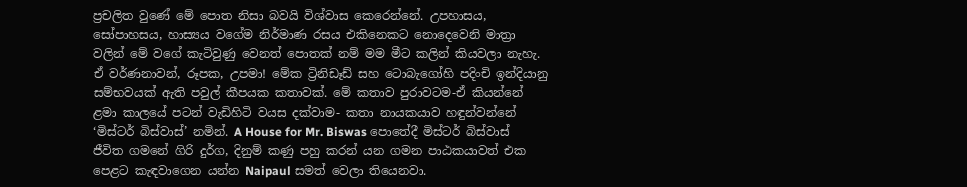ප්‍රචලිත වුණේ මේ පොත නිසා බවයි විශ්වාස කෙරෙන්නේ. උපහාසය, සෝපාහසය, හාස්‍යය වගේම නිර්මාණ රසය එකිනෙකට නොදෙවෙනි මාත්‍රා වලින් මේ වගේ කැටිවුණු වෙනත් පොතක් නම් මම මීට කලින් කියවලා නැහැ. ඒ වර්ණනාවන්, රූපක, උපමා! මේක ට්‍රිනිඩෑඩ් සහ ටොබැගෝහි පදිංචි ඉන්දියානු සම්භවයක් ඇති පවුල් කීපයක කතාවක්. මේ කතාව පුරාවටම-ඒ කියන්නේ ළමා කාලයේ පටන් වැඩිහිටි වයස දක්වාම- කතා නායකයාව හඳුන්වන්නේ ‘මිස්ටර් බිස්වාස්’ නමින්. A House for Mr. Biswas පොතේදී මිස්ටර් බිස්වාස් ජීවිත ගමනේ ගිරි දුර්ග, දිනුම් කණු පහු කරන් යන ගමන පාඨකයාවත් එක පෙළට කැඳවාගෙන යන්න Naipaul සමත් වෙලා තියෙනවා.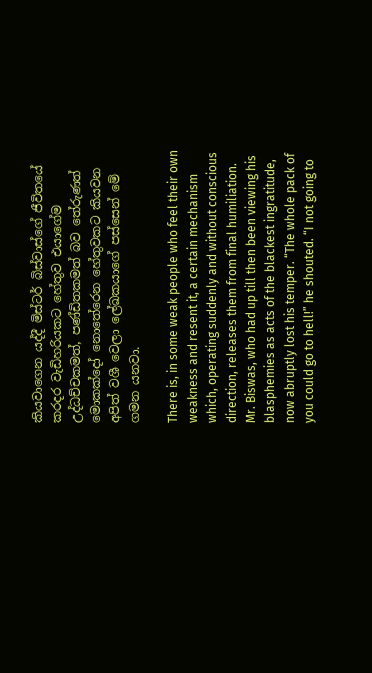කියවාගෙන යද්දී මිස්ටර් බිස්වාස්ගේ ජීවිතයේ කරදර වැඩිහරියකට හේතුව එයාගේම උද්ධච්චකමත්, පණ්ඩිතකමත් බව තේරුණත් මොකක්දෝ නොතේරෙන හේතුවකට කියවන අපිත් වශී වෙලා ලේඛකයාගේ පස්සෙන් මේ ගමන යනවා.

There is, in some weak people who feel their own weakness and resent it, a certain mechanism which, operating suddenly and without conscious direction, releases them from final humiliation. Mr. Biswas, who had up till then been viewing his blasphemies as acts of the blackest ingratitude, now abruptly lost his temper. “The whole pack of you could go to hell!” he shouted. “I not going to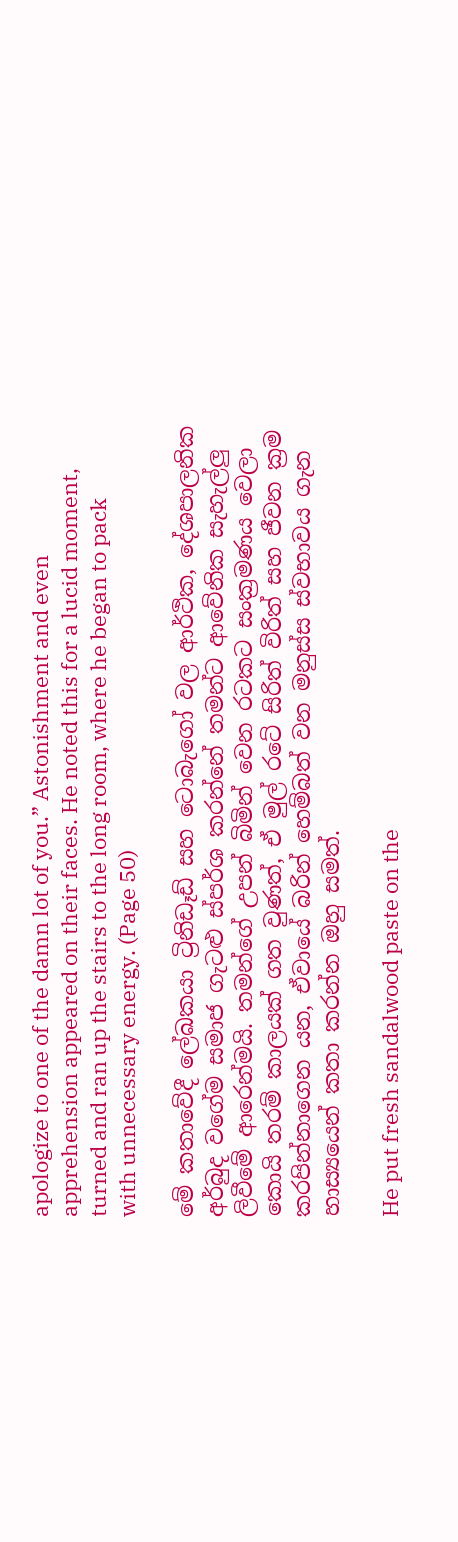apologize to one of the damn lot of you.” Astonishment and even apprehension appeared on their faces. He noted this for a lucid moment, turned and ran up the stairs to the long room, where he began to pack with unnecessary energy. (Page 50)

මේ කතාවේදී ලේඛකයා ට්‍රිනිඩෑඩ් සහ ටොබැගෝ වල ආර්ථික, දේශපාලනික අර්බුද වගේම සමාජ ගැටළු ස්පර්ශ කරන්නේ තමන්ට ආවේනික සැහැල්ලු ලිවීමේ ආරෙන්මයි. තමන්ගේ උපන් බිමින් වෙන රටකට සංක්‍රමණය වෙලා කොයි තරම් කාලයක් ගත වුණත්, ඒ මුල් රටේ සිරිත් විරිත් සහ ජීවන ක්‍රම කරපින්නාගෙන යන, ඒවායේ බරින් හෙම්බත් වන මනුස්ස ස්වභාවය ගැන හාස්‍යයෙන් කතා කරන්න ඔහු සමත්.

He put fresh sandalwood paste on the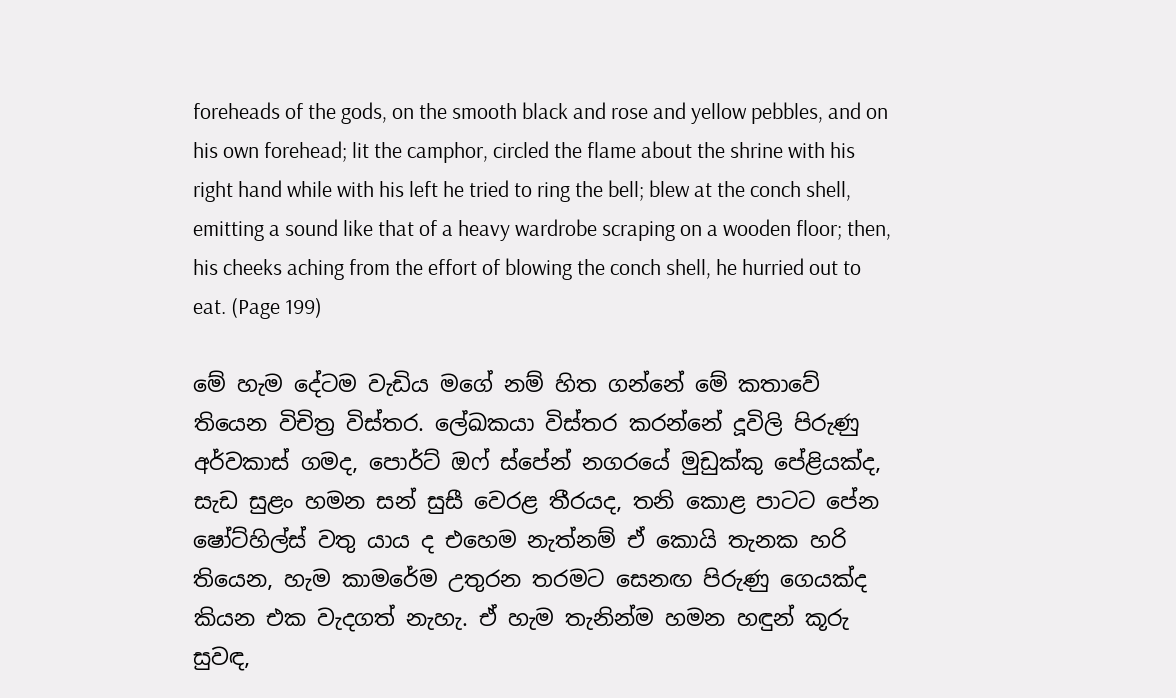foreheads of the gods, on the smooth black and rose and yellow pebbles, and on his own forehead; lit the camphor, circled the flame about the shrine with his right hand while with his left he tried to ring the bell; blew at the conch shell, emitting a sound like that of a heavy wardrobe scraping on a wooden floor; then, his cheeks aching from the effort of blowing the conch shell, he hurried out to eat. (Page 199)

මේ හැම දේටම වැඩිය මගේ නම් හිත ගන්නේ මේ කතාවේ තියෙන විචිත්‍ර විස්තර. ලේඛකයා විස්තර කරන්නේ දූවිලි පිරුණු අර්වකාස් ගමද, පොර්ට් ඔෆ් ස්පේන් නගරයේ මුඩුක්කු පේළියක්ද, සැඩ සුළං හමන සන් සුසී වෙරළ තීරයද, තනි කොළ පාටට පේන ෂෝට්හිල්ස් වතු යාය ද එහෙම නැත්නම් ඒ කොයි තැනක හරි තියෙන, හැම කාමරේම උතුරන තරමට සෙනඟ පිරුණු ගෙයක්ද කියන එක වැදගත් නැහැ. ඒ හැම තැනින්ම හමන හඳුන් කූරු සුවඳ,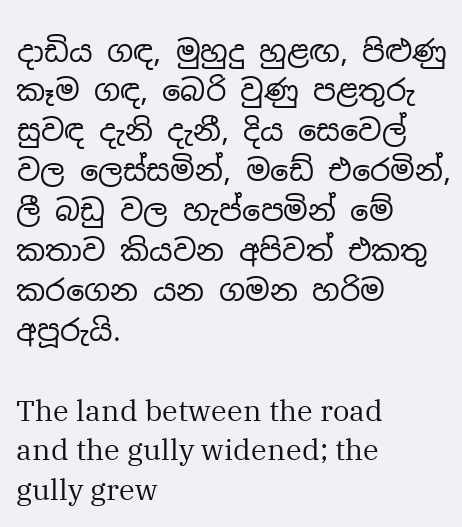දාඩිය ගඳ, මුහුදු හුළඟ, පිළුණු කෑම ගඳ, බෙරි වුණු පළතුරු සුවඳ දැනි දැනී, දිය සෙවෙල් වල ලෙස්සමින්, මඩේ එරෙමින්, ලී බඩු වල හැප්පෙමින් මේ කතාව කියවන අපිවත් එකතු කරගෙන යන ගමන හරිම අපූරුයි.

The land between the road and the gully widened; the gully grew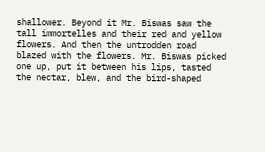shallower. Beyond it Mr. Biswas saw the tall immortelles and their red and yellow flowers. And then the untrodden road blazed with the flowers. Mr. Biswas picked one up, put it between his lips, tasted the nectar, blew, and the bird-shaped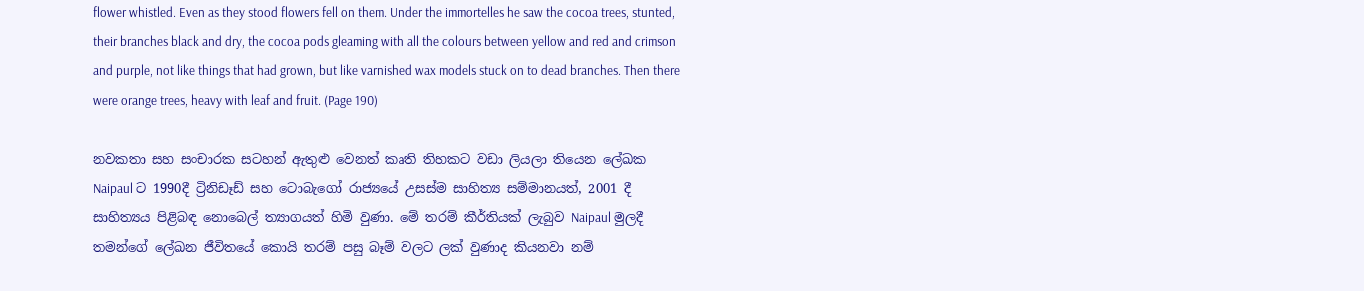flower whistled. Even as they stood flowers fell on them. Under the immortelles he saw the cocoa trees, stunted, their branches black and dry, the cocoa pods gleaming with all the colours between yellow and red and crimson and purple, not like things that had grown, but like varnished wax models stuck on to dead branches. Then there were orange trees, heavy with leaf and fruit. (Page 190)

නවකතා සහ සංචාරක සටහන් ඇතුළු වෙනත් කෘති තිහකට වඩා ලියලා තියෙන ලේඛක Naipaul ට 1990දී ට්‍රිනිඩෑඩ් සහ ටොබැගෝ රාජ්‍යයේ උසස්ම සාහිත්‍ය සම්මානයත්, 2001 දී සාහිත්‍යය පිළිබඳ නොබෙල් ත්‍යාගයත් හිමි වුණා. මේ තරම් කීර්තියක් ලැබුව Naipaul මුලදී තමන්ගේ ලේඛන ජීවිතයේ කොයි තරම් පසු බෑම් වලට ලක් වුණාද කියනවා නම්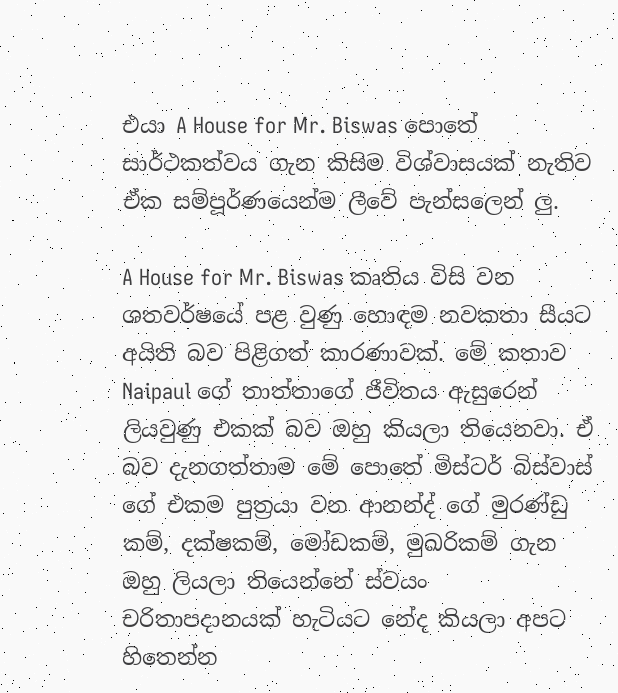එයා A House for Mr. Biswas පොතේ සාර්ථකත්වය ගැන කිසිම විශ්වාසයක් නැතිව ඒක සම්පූර්ණයෙන්ම ලීවේ පැන්සලෙන් ලු.

A House for Mr. Biswas කෘතිය විසි වන ශතවර්ෂයේ පළ වුණු හොඳම නවකතා සීයට අයිති බව පිළිගත් කාරණාවක්. මේ කතාව Naipaul ගේ තාත්තාගේ ජීවිතය ඇසුරෙන් ලියවුණු එකක් බව ඔහු කියලා තියෙනවා. ඒ බව දැනගත්තාම මේ පොතේ මිස්ටර් බිස්වාස් ගේ එකම පුත්‍රයා වන ආනන්ද් ගේ මුරණ්ඩු කම්, දක්ෂකම්, මෝඩකම්, මුඛරිකම් ගැන ඔහු ලියලා තියෙන්නේ ස්වයං චරිතාපදානයක් හැටියට නේද කියලා අපට හිතෙන්න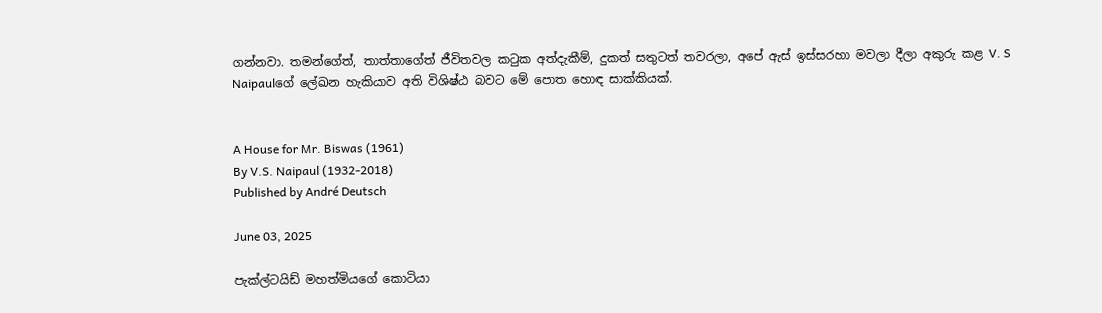ගන්නවා. තමන්ගේත්, තාත්තාගේත් ජීවිතවල කටුක අත්දැකීම්, දුකත් සතුටත් තවරලා, අපේ ඇස් ඉස්සරහා මවලා දීලා අකුරු කළ V. S Naipaulගේ ලේඛන හැකියාව අති විශිෂ්ඨ බවට මේ පොත හොඳ සාක්කියක්.


A House for Mr. Biswas (1961)
By V.S. Naipaul (1932-2018)
Published by André Deutsch

June 03, 2025

පැක්ල්ටයිඩ් මහත්මියගේ කොටියා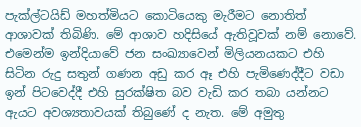පැක්ල්ටයිඩ් මහත්මියට කොටියෙකු මැරීමට නොතිත් ආශාවක් තිබිණි. මේ ආශාව හදිසියේ ඇතිවූවක් නම් නොවේ. එමෙන්ම ඉන්දියාවේ ජන සංඛ්‍යාවෙන් මිලියනයකට එහි සිටින රුදු සතුන් ගණන අඩු කර ඈ එහි පැමිණෙද්දීට වඩා ඉන් පිටවෙද්දී එහි සුරක්ෂිත බව වැඩි කර තබා යන්නට ඇයට අවශ්‍යතාවයක් තිබුණේ ද නැත. මේ අමුතු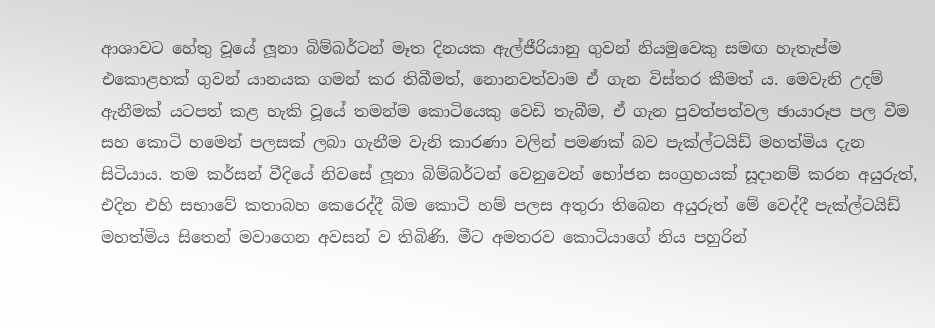ආශාවට හේතු වූයේ ලූනා බිම්බර්ටන් මෑත දිනයක ඇල්ජීරියානු ගුවන් නියමුවෙකු සමඟ හැතැප්ම එකොළහක් ගුවන් යානයක ගමන් කර තිබීමත්, නොනවත්වාම ඒ ගැන විස්තර කීමත් ය. මෙවැනි උදම් ඇනීමක් යටපත් කළ හැකි වූයේ තමන්ම කොටියෙකු වෙඩි තැබීම, ඒ ගැන පුවත්පත්වල ඡායාරූප පල වීම සහ කොටි හමෙන් පලසක් ලබා ගැනීම වැනි කාරණා වලින් පමණක් බව පැක්ල්ටයිඩ් මහත්මිය දැන සිටියාය. තම කර්සන් වීදියේ නිවසේ ලූනා බිම්බර්ටන් වෙනුවෙන් භෝජන සංග්‍රහයක් සූදානම් කරන අයුරුත්, එදින එහි සභාවේ කතාබහ කෙරෙද්දී බිම කොටි හම් පලස අතුරා තිබෙන අයුරුත් මේ වෙද්දී පැක්ල්ටයිඩ් මහත්මිය සිතෙන් මවාගෙන අවසන් ව තිබිණි. මීට අමතරව කොටියාගේ නිය පහුරින්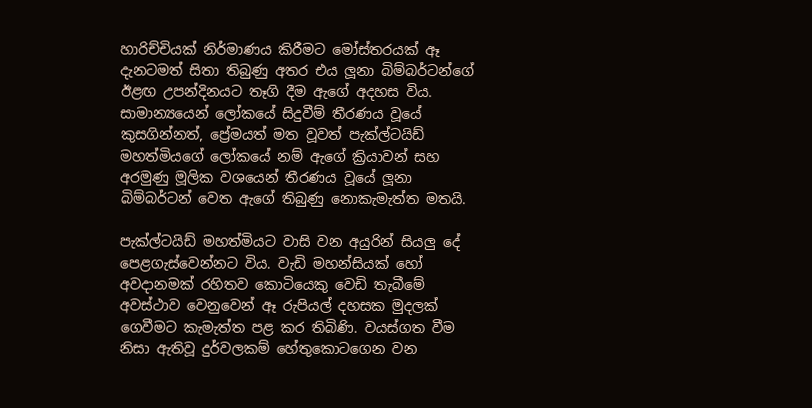හාරිච්චියක් නිර්මාණය කිරීමට මෝස්තරයක් ඈ දැනටමත් සිතා තිබුණු අතර එය ලූනා බිම්බර්ටන්ගේ ඊළඟ උපන්දිනයට තෑගි දීම ඇගේ අදහස විය. සාමාන්‍යයෙන් ලෝකයේ සිදුවීම් තීරණය වූයේ කුසගින්නත්, ප්‍රේමයත් මත වූවත් පැක්ල්ටයිඩ් මහත්මියගේ ලෝකයේ නම් ඇගේ ක්‍රියාවන් සහ අරමුණු මූලික වශයෙන් තීරණය වූයේ ලූනා බිම්බර්ටන් වෙත ඇගේ තිබුණු නොකැමැත්ත මතයි.

පැක්ල්ටයිඩ් මහත්මියට වාසි වන අයුරින් සියලු දේ පෙළගැස්වෙන්නට විය. වැඩි මහන්සියක් හෝ අවදානමක් රහිතව කොටියෙකු වෙඩි තැබීමේ අවස්ථාව වෙනුවෙන් ඈ රුපියල් දහසක මුදලක් ගෙවීමට කැමැත්ත පළ කර තිබිණි. වයස්ගත වීම නිසා ඇතිවූ දුර්වලකම් හේතුකොටගෙන වන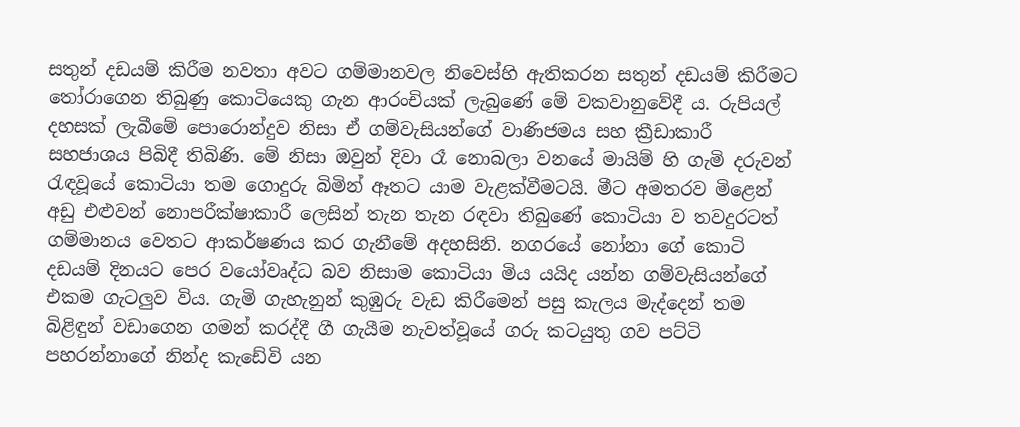සතුන් දඩයම් කිරීම නවතා අවට ගම්මානවල නිවෙස්හි ඇතිකරන සතුන් දඩයම් කිරීමට තෝරාගෙන තිබුණු කොටියෙකු ගැන ආරංචියක් ලැබුණේ මේ වකවානුවේදී ය. රුපියල් දහසක් ලැබීමේ පොරොන්දුව නිසා ඒ ගම්වැසියන්ගේ වාණිජමය සහ ක්‍රීඩාකාරී සහජාශය පිබිදී තිබිණි. මේ නිසා ඔවුන් දිවා රෑ නොබලා වනයේ මායිම් හි ගැමි දරුවන් රැඳවූයේ කොටියා තම ගොදුරු බිමින් ඈතට යාම වැළක්වීමටයි. මීට අමතරව මිළෙන් අඩු එළුවන් නොපරීක්ෂාකාරී ලෙසින් තැන තැන රඳවා තිබුණේ කොටියා ව තවදුරටත් ගම්මානය වෙතට ආකර්ෂණය කර ගැනීමේ අදහසිනි. නගරයේ නෝනා ගේ කොටි දඩයම් දිනයට පෙර වයෝවෘද්ධ බව නිසාම කොටියා මිය යයිද යන්න ගම්වැසියන්ගේ එකම ගැටලුව විය. ගැමි ගැහැනුන් කුඹුරු වැඩ කිරීමෙන් පසු කැලය මැද්දෙන් තම බිළිඳුන් වඩාගෙන ගමන් කරද්දී ගී ගැයීම නැවත්වූයේ ගරු කටයුතු ගව පට්ටි පහරන්නාගේ නින්ද කැඩේවි යන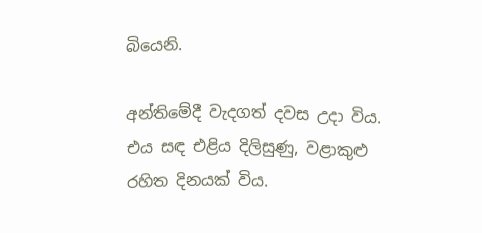බියෙනි.

අන්තිමේදී වැදගත් දවස උදා විය. එය සඳ එළිය දිලිසුණු, වළාකුළු රහිත දිනයක් විය.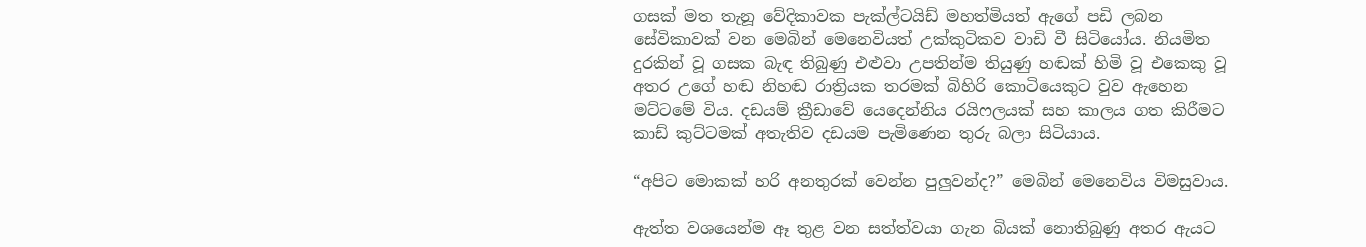ගසක් මත තැනූ වේදිකාවක පැක්ල්ටයිඩ් මහත්මියත් ඇගේ පඩි ලබන සේවිකාවක් වන මෙබින් මෙනෙවියත් උක්කුටිකව වාඩි වී සිටියෝය. නියමිත දුරකින් වූ ගසක බැඳ තිබුණු එළුවා උපතින්ම තියුණු හඬක් හිමි වූ එකෙකු වූ අතර උගේ හඬ නිහඬ රාත්‍රියක තරමක් බිහිරි කොටියෙකුට වුව ඇහෙන මට්ටමේ විය. දඩයම් ක්‍රීඩාවේ යෙදෙන්නිය රයිෆලයක් සහ කාලය ගත කිරීමට කාඩ් කුට්ටමක් අතැතිව දඩයම පැමිණෙන තුරු බලා සිටියාය.

“අපිට මොකක් හරි අනතුරක් වෙන්න පුලුවන්ද?” මෙබින් මෙනෙවිය විමසුවාය.

ඇත්ත වශයෙන්ම ඈ තුළ වන සත්ත්වයා ගැන බියක් නොතිබුණු අතර ඇයට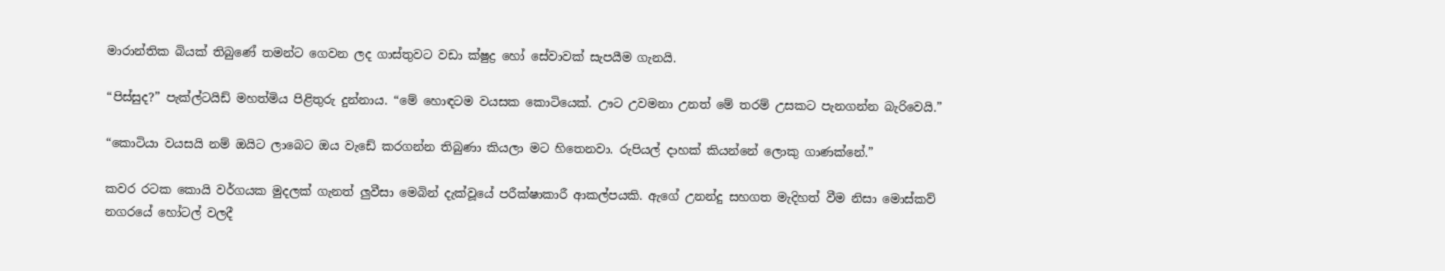මාරාන්තික බියක් තිබුණේ තමන්ට ගෙවන ලද ගාස්තුවට වඩා ක්ෂුද්‍ර හෝ සේවාවක් සැපයීම ගැනයි.

“පිස්සුද?” පැක්ල්ටයිඩ් මහත්මිය පිළිතුරු දුන්නාය. “මේ හොඳටම වයසක කොටියෙක්. ඌට උවමනා උනත් මේ තරම් උසකට පැනගන්න බැරිවෙයි.”

“කොටියා වයසයි නම් ඔයිට ලාබෙට ඔය වැඩේ කරගන්න තිබුණා කියලා මට හිතෙනවා. රුපියල් දාහක් කියන්නේ ලොකු ගාණක්නේ.”

කවර රටක කොයි වර්ගයක මුදලක් ගැනත් ලුවීසා මෙබින් දැක්වූයේ පරීක්ෂාකාරී ආකල්පයකි. ඇගේ උනන්දු සහගත මැදිහත් වීම නිසා මොස්කව් නගරයේ හෝටල් වලදී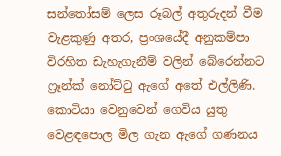සන්තෝසම් ලෙස රූබල් අතුරුදන් වීම වැළකුණු අතර, ප්‍රංශයේදී අනුකම්පා විරහිත ඩැහැගැනීම් වලින් බේරෙන්නට ෆ්‍රෑන්ක් නෝට්ටු ඇගේ අතේ එල්ලිණි. කොටියා වෙනුවෙන් ගෙවිය යුතු වෙළඳපොල මිල ගැන ඇගේ ගණනය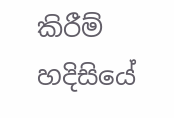කිරීම් හදිසියේ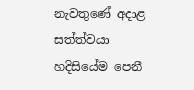නැවතුණේ අදාළ සත්ත්වයා හදිසියේම පෙනී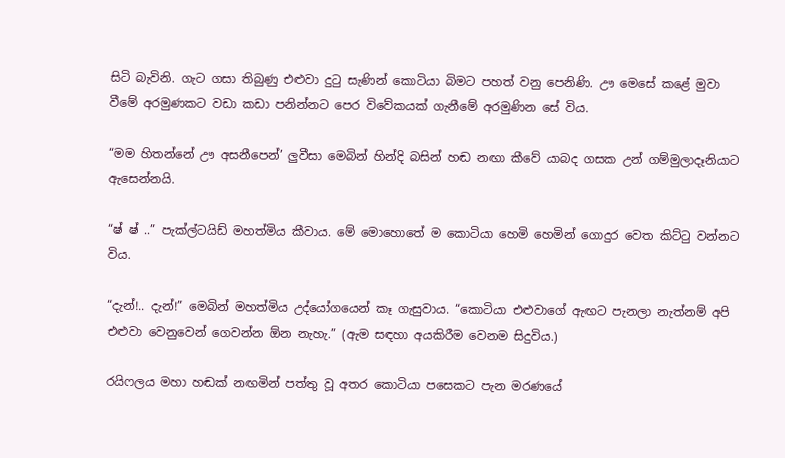සිටි බැවිනි. ගැට ගසා තිබුණු එළුවා දුටු සැණින් කොටියා බිමට පහත් වනු පෙනිණි. ඌ මෙසේ කළේ මුවා වීමේ අරමුණකට වඩා කඩා පනින්නට පෙර විවේකයක් ගැනීමේ අරමුණින සේ විය.

“මම හිතන්නේ ඌ අසනීපෙන්’ ලුවීසා මෙබින් හින්දි බසින් හඬ නඟා කීවේ යාබද ගසක උන් ගම්මුලාදෑනියාට ඇසෙන්නයි.

“ෂ් ෂ් ..” පැක්ල්ටයිඩ් මහත්මිය කීවාය. මේ මොහොතේ ම කොටියා හෙමි හෙමින් ගොදුර වෙත කිට්ටු වන්නට විය.

“දැන්!.. දැන්!” මෙබින් මහත්මිය උද්යෝගයෙන් කෑ ගැසුවාය. “කොටියා එළුවාගේ ඇඟට පැනලා නැත්නම් අපි එළුවා වෙනුවෙන් ගෙවන්න ඕන නැහැ.” (ඇම සඳහා අයකිරීම වෙනම සිදුවිය.)

රයිෆලය මහා හඬක් නඟමින් පත්තු වූ අතර කොටියා පසෙකට පැන මරණයේ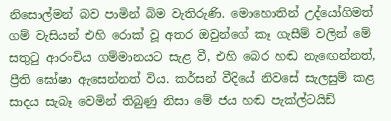නිසොල්මන් බව පාමින් බිම වැතිරුණි. මොහොතින් උද්යෝගිමත් ගම් වැසියන් එහි රොක් වූ අතර ඔවුන්ගේ කෑ ගැසීම් වලින් මේ සතුටු ආරංචිය ගම්මානයට සැළ වී, එහි බෙර හඬ නැඟෙන්නත්, ප්‍රීති ඝෝෂා ඇසෙන්නත් විය. කර්සන් වීදියේ නිවසේ සැලසුම් කළ සාදය සැබෑ වෙමින් තිබුණු නිසා මේ ජය හඬ පැක්ල්ටයිඩ්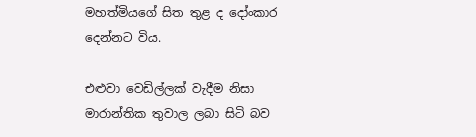මහත්මියගේ සිත තුළ ද දෝංකාර දෙන්නට විය.

එළුවා වෙඩිල්ලක් වැදීම නිසා මාරාන්තික තුවාල ලබා සිටි බව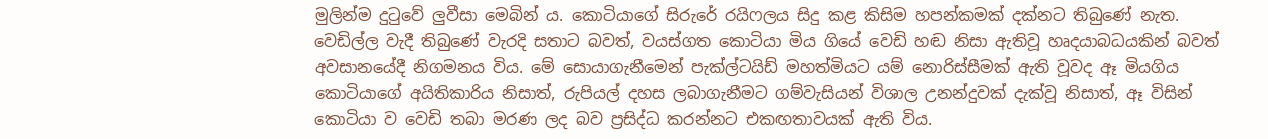මුලින්ම දුටුවේ ලුවීසා මෙබින් ය. කොටියාගේ සිරුරේ රයිෆලය සිදු කළ කිසිම හපන්කමක් දක්නට තිබුණේ නැත. වෙඩිල්ල වැදී තිබුණේ වැරදි සතාට බවත්, වයස්ගත කොටියා මිය ගියේ වෙඩි හඬ නිසා ඇතිවූ හෘදයාබධයකින් බවත් අවසානයේදී නිගමනය විය. මේ සොයාගැනීමෙන් පැක්ල්ටයිඩ් මහත්මියට යම් නොරිස්සීමක් ඇති වූවද ඈ මියගිය කොටියාගේ අයිතිකාරිය නිසාත්, රුපියල් දහස ලබාගැනීමට ගම්වැසියන් විශාල උනන්දුවක් දැක්වූ නිසාත්, ඈ විසින් කොටියා ව වෙඩි තබා මරණ ලද බව ප්‍රසිද්ධ කරන්නට එකඟතාවයක් ඇති විය.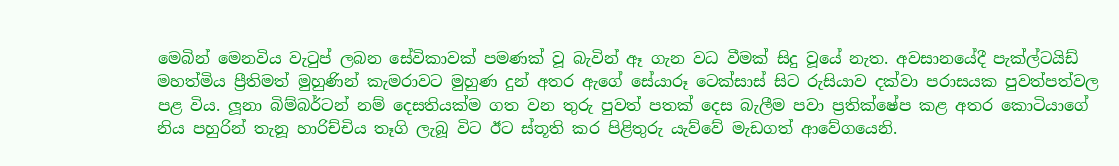මෙබින් මෙනවිය වැටුප් ලබන සේවිකාවක් පමණක් වූ බැවින් ඈ ගැන වධ වීමක් සිදු වූයේ නැත. අවසානයේදී පැක්ල්ටයිඩ් මහත්මිය ප්‍රීතිමත් මුහුණින් කැමරාවට මුහුණ දුන් අතර ඇගේ සේයාරූ ටෙක්සාස් සිට රුසියාව දක්වා පරාසයක පුවත්පත්වල පළ විය. ලූනා බිම්බර්ටන් නම් දෙසතියක්ම ගත වන තුරු පුවත් පතක් දෙස බැලීම පවා ප්‍රතික්ෂේප කළ අතර කොටියාගේ නිය පහුරින් තැනූ හාරිච්චිය තෑගි ලැබූ විට ඊට ස්තූති කර පිළිතුරු යැව්වේ මැඩගත් ආවේගයෙනි.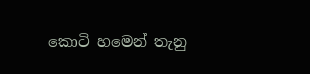කොටි හමෙන් තැනු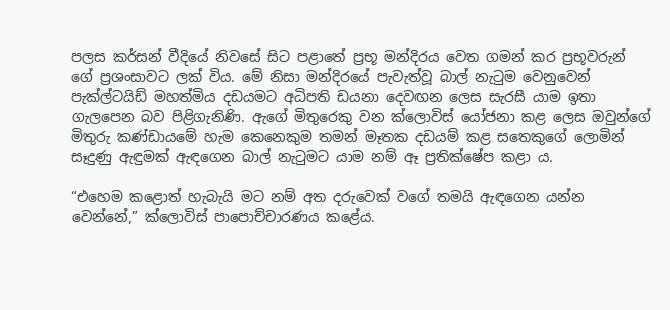පලස කර්සන් වීදියේ නිවසේ සිට පළාතේ ප්‍රභූ මන්දිරය වෙත ගමන් කර ප්‍රභූවරුන් ගේ ප්‍රශංසාවට ලක් විය. මේ නිසා මන්දිරයේ පැවැත්වූ බාල් නැටුම වෙනුවෙන් පැක්ල්ටයිඩ් මහත්මිය දඩයමට අධිපති ඩයනා දෙවඟන ලෙස සැරසී යාම ඉතා ගැලපෙන බව පිළිගැනිණි. ඇගේ මිතුරෙකු වන ක්ලොවිස් යෝජනා කළ ලෙස ඔවුන්ගේ මිතුරු කණ්ඩායමේ හැම කෙනෙකුම තමන් මෑතක දඩයම් කළ සතෙකුගේ ලොමින් සෑදුණු ඇඳුමක් ඇඳගෙන බාල් නැටුමට යාම නම් ඈ ප්‍රතික්ෂේප කළා ය.

“එහෙම කළොත් හැබැයි මට නම් අත දරුවෙක් වගේ තමයි ඇඳගෙන යන්න වෙන්නේ,” ක්ලොවිස් පාපොච්චාරණය කළේය.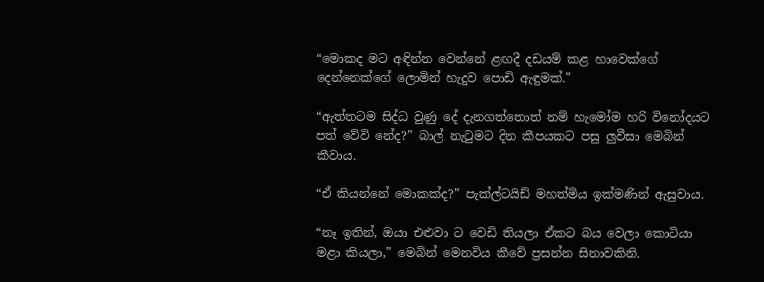“මොකද මට අඳින්න වෙන්නේ ළඟදී දඩයම් කළ හාවෙක්ගේ දෙන්නෙක්ගේ ලොමින් හැදුව පොඩි ඇඳුමක්.”

“ඇත්තටම සිද්ධ වුණු දේ දැනගත්තොත් නම් හැමෝම හරි විනෝදයට පත් වේවි නේද?” බාල් නැටුමට දින කීපයකට පසු ලුවීසා මෙබින් කීවාය.

“ඒ කියන්නේ මොකක්ද?” පැක්ල්ටයිඩ් මහත්මිය ඉක්මණින් ඇසුවාය.

“නෑ ඉතින්, ඔයා එළුවා ට වෙඩි තියලා ඒකට බය වෙලා කොටියා මළා කියලා,” මෙබින් මෙනවිය කීවේ ප්‍රසන්න සිනාවකිනි.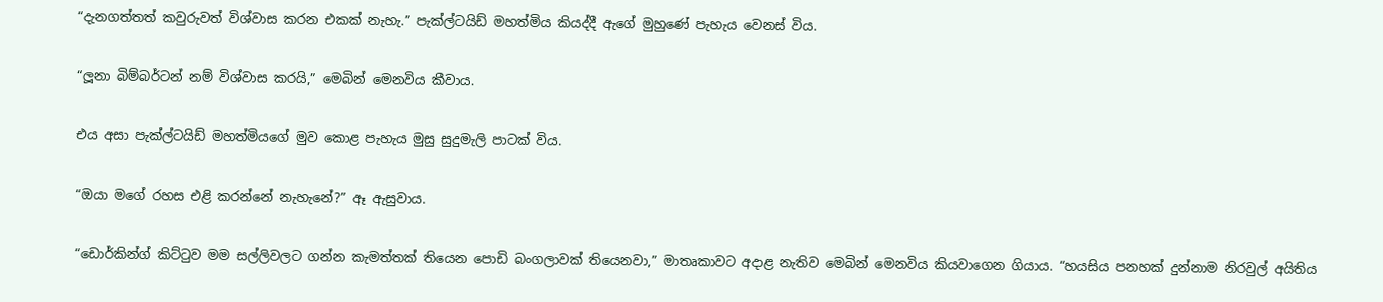“දැනගත්තත් කවුරුවත් විශ්වාස කරන එකක් නැහැ.” පැක්ල්ටයිඩ් මහත්මිය කියද්දී ඇගේ මුහුණේ පැහැය වෙනස් විය.

“ලූනා බිම්බර්ටන් නම් විශ්වාස කරයි,” මෙබින් මෙනවිය කීවාය.

එය අසා පැක්ල්ටයිඩ් මහත්මියගේ මුව කොළ පැහැය මුසු සුදුමැලි පාටක් විය.

“ඔයා මගේ රහස එළි කරන්නේ නැහැනේ?” ඈ ඇසුවාය.

“ඩොර්කින්ග් කිට්ටුව මම සල්ලිවලට ගන්න කැමත්තක් තියෙන පොඩි බංගලාවක් තියෙනවා,” මාතෘකාවට අදාළ නැතිව මෙබින් මෙනවිය කියවාගෙන ගියාය. “හයසිය පනහක් දුන්නාම නිරවුල් අයිතිය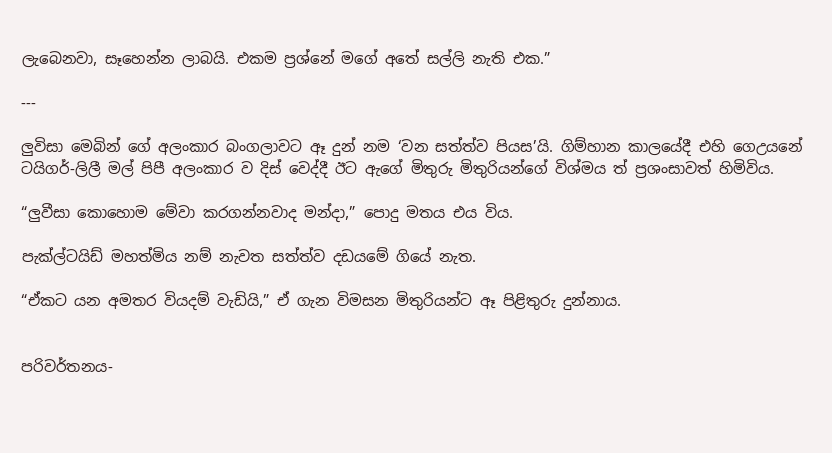ලැබෙනවා, සෑහෙන්න ලාබයි. එකම ප්‍රශ්නේ මගේ අතේ සල්ලි නැති එක.”

---

ලුවිසා මෙබින් ගේ අලංකාර බංගලාවට ඈ දුන් නම ‘වන සත්ත්ව පියස’යි. ගිම්හාන කාලයේදී එහි ගෙඋයනේ ටයිගර්-ලිලී මල් පිපී අලංකාර ව දිස් වෙද්දී ඊට ඇගේ මිතුරු මිතුරියන්ගේ විශ්මය ත් ප්‍රශංසාවත් හිමිවිය.

“ලුවීසා කොහොම මේවා කරගන්නවාද මන්දා,” පොදු මතය එය විය.

පැක්ල්ටයිඩ් මහත්මිය නම් නැවත සත්ත්ව දඩයමේ ගියේ නැත.

“ඒකට යන අමතර වියදම් වැඩියි,” ඒ ගැන විමසන මිතුරියන්ට ඈ පිළිතුරු දුන්නාය.


පරිවර්තනය-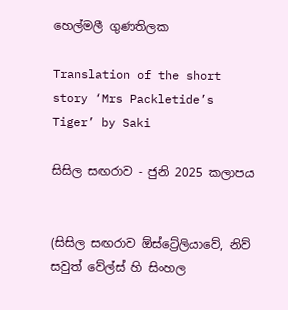හෙල්මලී ගුණතිලක

Translation of the short story ‘Mrs Packletide’s Tiger’ by Saki

සිසිල සඟරාව - ජුනි 2025 කලාපය


(සිසිල සඟරාව ඕස්ට්‍රේලියාවේ, නිව් සවුත් වේල්ස් හි සිංහල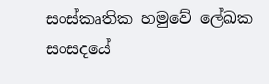සංස්කෘතික හමුවේ ලේඛක සංසදයේ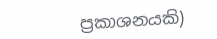ප්‍රකාශනයකි)